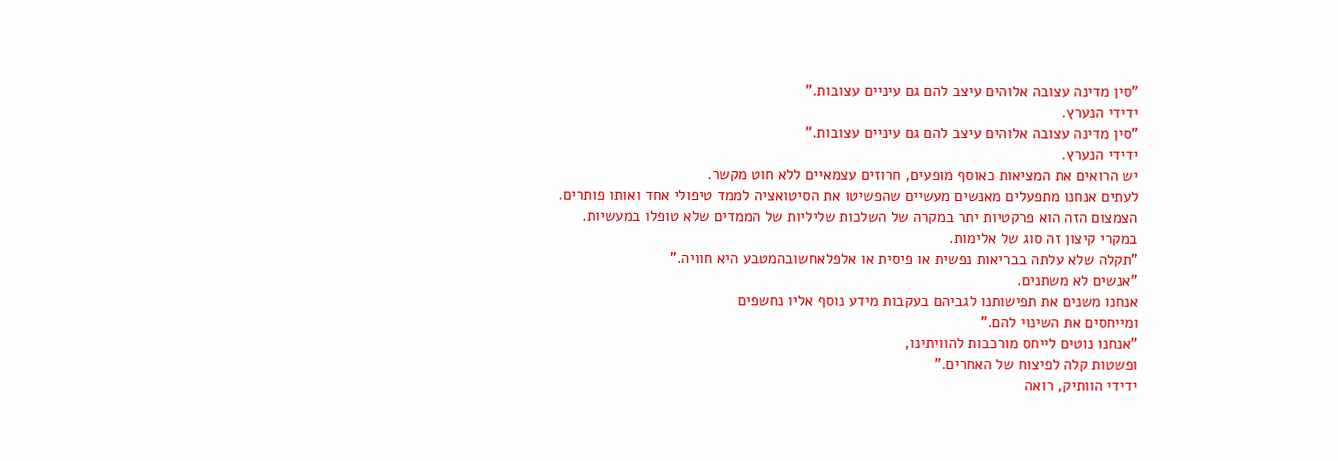"סין מדינה עצובה אלוהים עיצב להם גם עיניים עצובות."
ידידי הנערץ.
"סין מדינה עצובה אלוהים עיצב להם גם עיניים עצובות."
ידידי הנערץ.
יש הרואים את המציאות כאוסף מופעים, חרוזים עצמאיים ללא חוט מקשר.
לעתים אנחנו מתפעלים מאנשים מעשיים שהפשיטו את הסיטואציה לממד טיפולי אחד ואותו פותרים.
הצמצום הזה הוא פרקטיות יתר במקרה של השלכות שליליות של הממדים שלא טופלו במעשיות.
במקרי קיצון זה סוג של אלימות.
"תקלה שלא עלתה בבריאות נפשית או פיסית או אלפלאחשובהמטבע היא חוויה."
"אנשים לא משתנים.
אנחנו משנים את תפישותנו לגביהם בעקבות מידע נוסף אליו נחשפים
ומייחסים את השינוי להם."
"אנחנו נוטים לייחס מורכבות להוויתינו,
ופשטות קלה לפיצוח של האחרים."
ידידי הוותיק, רואה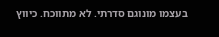בעצמו מונוגם סדרתי. לא מתווכח. כיווץ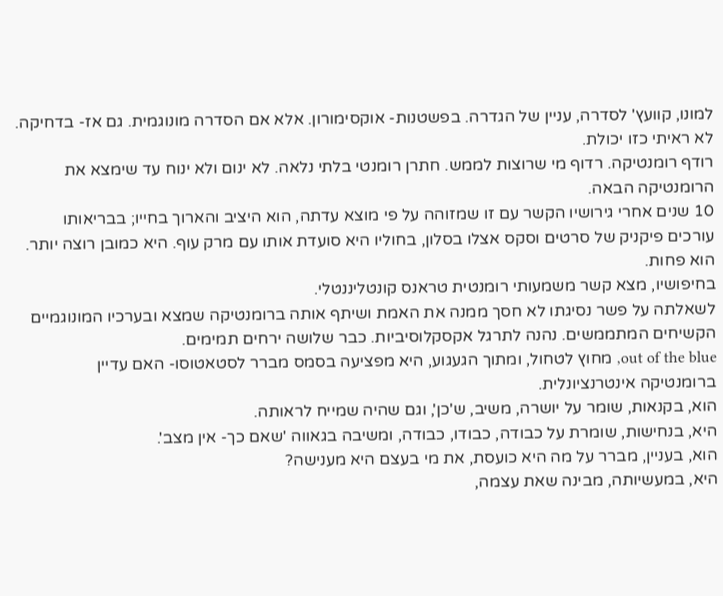למונו, קוועץ' לסדרה, עניין של הגדרה. בפשטנות- אוקסימורון. אלא אם הסדרה מונוגמית. גם אז- בדחיקה. לא ראיתי כזו יכולת.
רודף רומנטיקה. רדוף מי שרוצות לממש. חתרן רומנטי בלתי נלאה. לא ינום ולא ינוח עד שימצא את הרומנטיקה הבאה.
10 שנים אחרי גירושיו הקשר עם זו שמזוהה על פי מוצא עדתה, הוא היציב והארוך בחייו; בבריאותו עורכים פיקניק של סרטים וסקס אצלו בסלון, בחוליו היא סועדת אותו עם מרק עוף. היא כמובן רוצה יותר. הוא פחות.
בחיפושיו, מצא קשר משמעותי רומנטית טראנס קונטליננטלי.
לשאלתה על פשר נסיגתו לא חסך ממנה את האמת ושיתף אותה ברומנטיקה שמצא ובערכיו המונוגמיים הקשיחים המתממשים. נהנה לתרגל אקסקלוסיביות. כבר שלושה ירחים תמימים.
out of the blue, מחוץ לטחול, ומתוך הגעגוע, היא מפציעה בסמס מברר לסטאטוסו- האם עדיין ברומנטיקה אינטרנציונלית.
הוא, בקנאות, שומר על יושרה, משיב, ש'כן', וגם שהיה שמייח לראותה.
היא, בנחישות, שומרת על כבודה, כבודו, כבודה, ומשיבה בגאווה 'שאם כך- אין מצב'.
הוא, בעניין, מברר על מה היא כועסת, את מי בעצם היא מענישה?
היא, במעשיותה, מבינה שאת עצמה,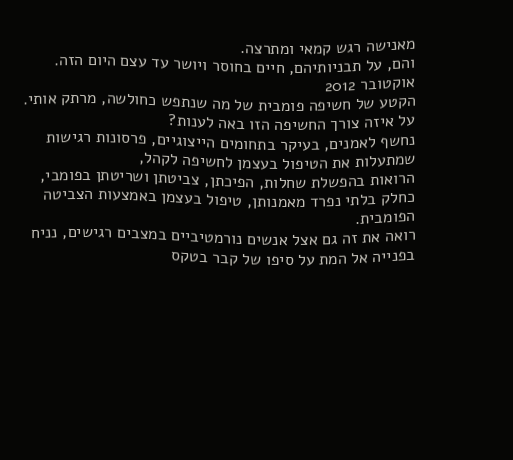מאנישה רגש קמאי ומתרצה.
והם, על תבניותיהם, חיים בחוסר ויושר עד עצם היום הזה.
אוקטובר 2012
הקטע של חשיפה פומבית של מה שנתפש כחולשה, מרתק אותי.
על איזה צורך החשיפה הזו באה לענות?
נחשף לאמנים, בעיקר בתחומים הייצוגיים, פרסונות רגישות שמתעלות את הטיפול בעצמן לחשיפה לקהל,
הרואות בהפשלת שחלות, הפיכתן, צביטתן ושריטתן בפומבי,
כחלק בלתי נפרד מאמנותן, טיפול בעצמן באמצעות הצביטה הפומבית.
רואה את זה גם אצל אנשים נורמטיביים במצבים רגישים, נניח בפנייה אל המת על סיפו של קבר בטקס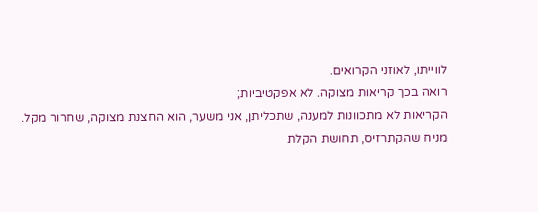לווייתו, לאוזני הקרואים.
רואה בכך קריאות מצוקה. לא אפקטיביות;
הקריאות לא מתכוונות למענה, שתכליתן, אני משער, הוא החצנת מצוקה, שחרור מקל.
מניח שהקתרזיס, תחושת הקלת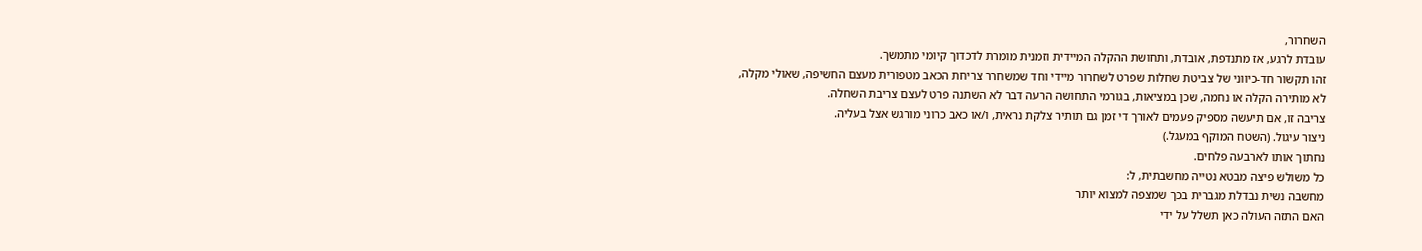השחרור,
עובדת לרגע, אז מתנדפת, אובדת, ותחושת ההקלה המיידית וזמנית מומרת לדכדוך קיומי מתמשך.
זהו תקשור חד-כיווני של צביטת שחלות שפרט לשחרור מיידי וחד שמשחרר צריחת הכאב מטפורית מעצם החשיפה, שאולי מקלה,
לא מותירה הקלה או נחמה, שכן במציאות, בגורמי התחושה הרעה דבר לא השתנה פרט לעצם צריבת השחלה.
צריבה זו, אם תיעשה מספיק פעמים לאורך די זמן גם תותיר צלקת נראית, ו/או כאב כרוני מורגש אצל בעליה.
ניצור עיגול. (השטח המוקף במעגל.)
נחתוך אותו לארבעה פלחים.
כל משולש פיצה מבטא נטייה מחשבתית, ל:
מחשבה נשית נבדלת מגברית בכך שמצפה למצוא יותר
האם התזה העולה כאן תשלל על ידי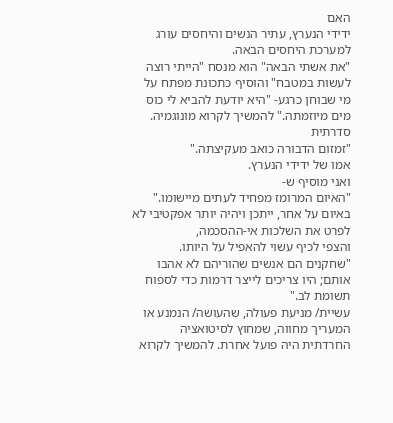האם
ידידי הנערץ, עתיר הנשים והיחסים עורג למערכת היחסים הבאה.
"את אשתי הבאה" הוא מנסח "הייתי רוצה לעשות במטבח" והוסיף כתכונת מפתח על מי שבוחן כרגע- "היא יודעת להביא לי כוס מים מיוזמתה." להמשיך לקרוא מונוגמיה. סדרתית
"זמזום הדבורה כואב מעקיצתה."
אמו של ידידי הנערץ.
ואני מוסיף ש-
"האיום המרומז מפחיד לעתים מיישומו."
באיום על אחר, ייתכן ויהיה יותר אפקטיבי לא לפרט את השלכות אי-ההסכמה,
והצפי לכיף עשוי להאפיל על היותו.
"שחקנים הם אנשים שהוריהם לא אהבו אותם; היו צריכים לייצר דרמות כדי לספוח תשומת לב."
עשיית/ מניעת פעולה, שהעושה/ הנמנע או המעריך מחווה, שמחוץ לסיטואציה החרדתית היה פועל אחרת. להמשיך לקרוא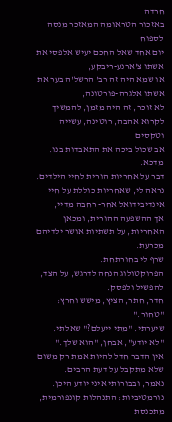חרדה
באזכור הטראומה המאזכר מנסה לספוח
יום אחד שאל החכם יעיש אלפסי את אשתו צ'ארנע-ריבקע,
או שמא היה זה רב' הרשל'ה בער את אשתו אלגרה-פורטונה,
לא זוכר, זה היה מזמן, להמשיך לקרוא אהבה, רוטינה, עשייה וטקסים
אב שכול ביכה את התאבדות בנו.
מדכא.
דבר על אחריות הורית לחיי הילדים.
נראה לי, שאחריות כוללת על חיי אינדיבידואל אחר- רחבה מדיי,
אך ההשפעה ההורית, ומכאן האחריות, על תשתיות אושר ילדיהם מכרעת.
שרף לי בחורתחת.
הפרוקטולוג הנחה לדרגש, על הצד, להפשיל ולפסק.
חדר, חתר, הציץ, מישש וחרץ: "טחור."
שיערתי. "מתי ייעלם?" שאלתי.
"לא יודע", אבחן, "הוא שלך."
אין הדבר חדל להיות אמת רק משום שלא מתקבל על דעת הרבים.
נאמר, ובבורותי איני יודע היכן.
נורמטיביות: התנהלות קונפורמית, מתכנסת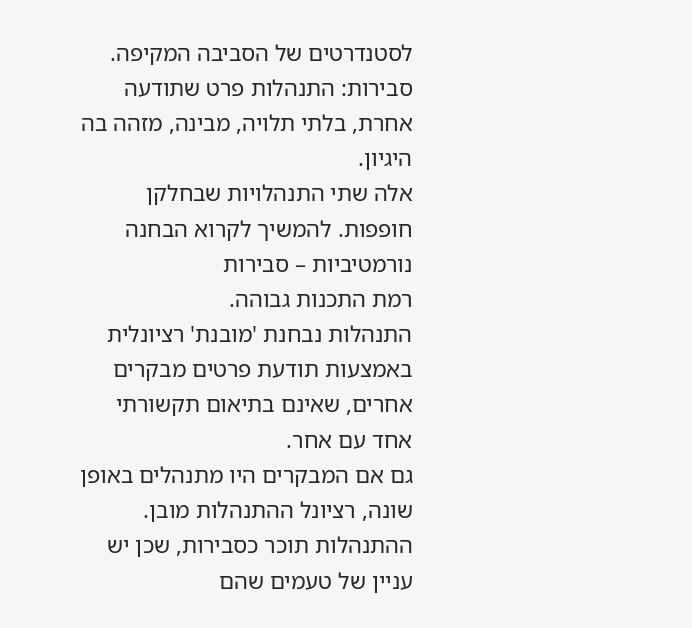לסטנדרטים של הסביבה המקיפה.
סבירות: התנהלות פרט שתודעה אחרת, בלתי תלויה, מבינה, מזהה בה היגיון.
אלה שתי התנהלויות שבחלקן חופפות. להמשיך לקרוא הבחנה נורמטיביות – סבירות
רמת התכנות גבוהה.
התנהלות נבחנת 'מובנת' רציונלית באמצעות תודעת פרטים מבקרים אחרים, שאינם בתיאום תקשורתי אחד עם אחר.
גם אם המבקרים היו מתנהלים באופן שונה, רציונל ההתנהלות מובן. ההתנהלות תוכר כסבירות, שכן יש עניין של טעמים שהם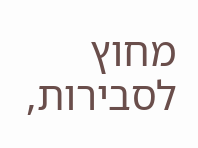מחוץ לסבירות,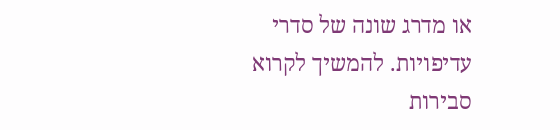או מדרג שונה של סדרי עדיפויות. להמשיך לקרוא סבירות